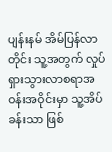ပျန်းနမ် အိမ်ပြန်လာတိုင်း သူ့အတွက် လှုပ်ရှားသွားလာစရာအဝန်းအဝိုင်းမှာ သူ့အိပ်ခန်းသာ ဖြစ်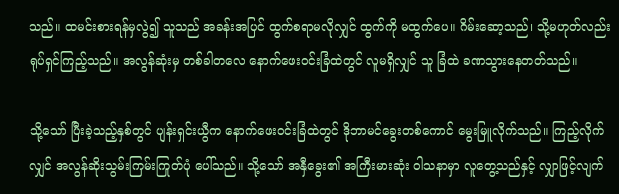သည်။ ထမင်းစားရန်မှလွဲ၍ သူသည် အခန်းအပြင် ထွက်စရာမလိုလျှင် ထွက်ကို မထွက်ပေ။ ဂိမ်းဆော့သည်၊ သို့မဟုတ်လည်း ရုပ်ရှင်ကြည့်သည်။ အလွန်ဆုံးမှ တစ်ခါတလေ နောက်ဖေးဝင်းခြံထဲတွင် လူမရှိလျှင် သူ ခြံထဲ ခဏသွားနေတတ်သည်။

သို့သော် ပြီးခဲ့သည့်နှစ်တွင် ပျန်းရှင်းယွီက နောက်ဖေးဝင်းခြံထဲတွင် ဒိုဘာမင်ခွေးတစ်ကောင် မွေးမြူလိုက်သည်။ ကြည့်လိုက်လျှင် အလွန်ဆိုးသွမ်းကြမ်းကြုတ်ပုံ ပေါ်သည်။ သို့သော် အနှီခွေး၏ အကြီးမားဆုံး ဝါသနာမှာ လူတွေ့သည်နှင့် လျှာဖြင့်လျက်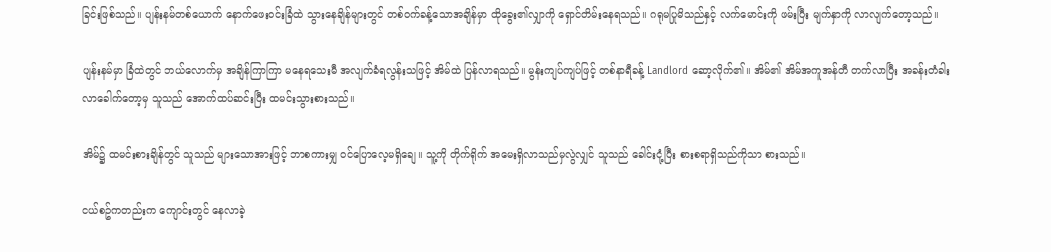ခြင်းဖြစ်သည်။ ပျန်းနမ်တစ်ယောက် နောက်ဖေးဝင်းခြံထဲ သွားနေချိန်များတွင် တစ်ဝက်ခန့်သောအချိန်မှာ ထိုခွေး၏လျှာကို ရှောင်တိမ်းနေရသည်။ ဂရုမပြုမိသည်နှင့် လက်မောင်းကို ဖမ်းပြီး မျက်နှာကို လာလျက်တော့သည်။

ပျန်းနမ်မှာ ခြံထဲတွင် ဘယ်လောက်မှ အချိန်ကြာကြာ မနေရသေးမီ အလျက်ခံရလွန်းသဖြင့် အိမ်ထဲ ပြန်လာရသည်။ မွန်းကျပ်ကျပ်ဖြင့် တစ်နာရီခန့် Landlord ဆော့လိုက်၏။ အိမ်၏ အိမ်အကူအန်တီ တက်လာပြီး အခန်းတံခါးလာခေါက်တော့မှ သူသည် အောက်ထပ်ဆင်းပြီး ထမင်းသွားစားသည်။

အိမ်၌ ထမင်းစားချိန်တွင် သူသည် များသောအားဖြင့် ဘာစကားမျှ ဝင်ပြောလေ့မရှိချေ။ သူ့ကို တိုက်ရိုက် အမေးရှိလာသည်မှလွဲလျှင် သူသည် ခေါင်းငုံ့ပြီး စားစရာရှိသည်ကိုသာ စားသည်။

ငယ်စဥ်ကတည်းက ကျောင်းတွင် နေလာခဲ့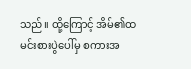သည်။ ထို့ကြောင့် အိမ်၏ထမင်းစားပွဲပေါ်မှ စကားအ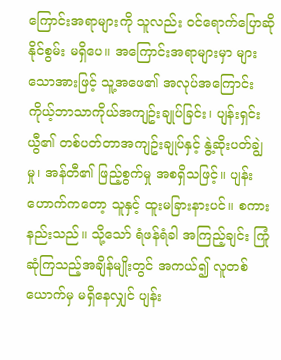ကြောင်းအရာများကို သူလည်း ဝင်ရောက်ပြောဆိုနိုင်စွမ်း မရှိပေ။ အကြောင်းအရာများမှာ များသောအားဖြင့် သူ့အဖေ၏ အလုပ်အကြောင်း ကိုယ့်ဘာသာကိုယ်အကျဥ်းချုပ်ခြင်း၊ ပျန်းရှင်းယွီ၏ တစ်ပတ်တာအကျဥ်းချုပ်နှင့် နွဲ့ဆိုးပတ်ချွဲမှု၊ အန်တီ၏ ဖြည့်စွက်မှု အစရှိသဖြင့်။ ပျန်းဟောက်ကတော့ သူနှင့် ထူးမခြားနားပင်။ စကားနည်းသည်။ သို့သော် ရံဖန်ရံခါ အကြည့်ချင်း ကြုံဆုံကြသည့်အချိန်မျိုးတွင် အကယ်၍ လူတစ်ယောက်မှ မရှိနေလျှင် ပျန်း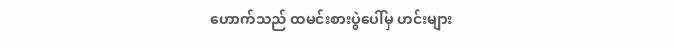ဟောက်သည် ထမင်းစားပွဲပေါ်မှ ဟင်းများ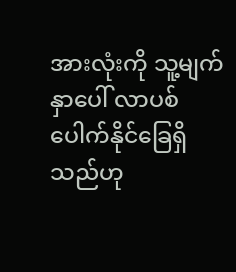အားလုံးကို သူ့မျက်နှာပေါ် လာပစ်ပေါက်နိုင်ခြေရှိသည်ဟု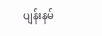ပျန်းနမ်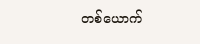တစ်ယောက်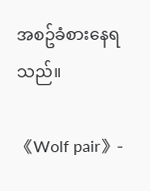အစဥ်ခံစားနေရသည်။

《Wolf pair》-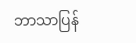ဘာသာပြန်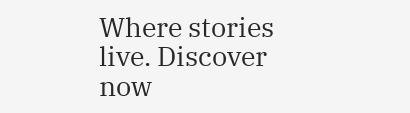Where stories live. Discover now